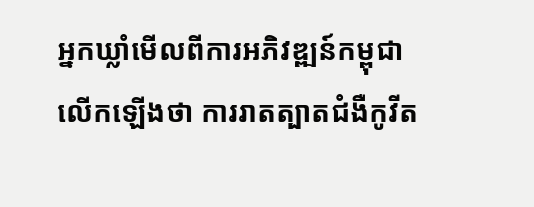អ្នកឃ្លាំមើលពីការអភិវឌ្ឍន៍កម្ពុជា លើកឡើងថា ការរាតត្បាតជំងឺកូវីត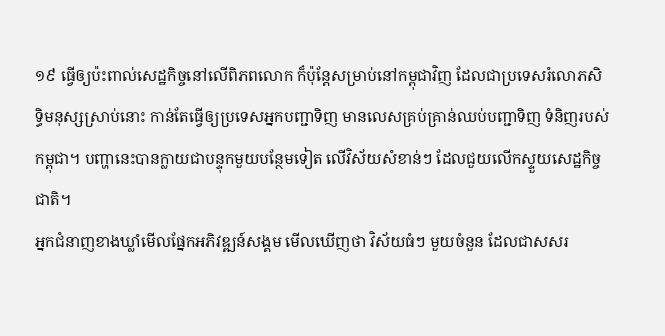១៩ ធ្វើឲ្យប៉ះពាល់សេដ្ឋកិច្ចនៅលើពិភពលោក ក៏ប៉ុន្តែសម្រាប់នៅកម្ពុជាវិញ ដែលជាប្រទេសរំលោភសិទ្ធិមនុស្សស្រាប់នោះ កាន់តែធ្វើឲ្យប្រទេសអ្នកបញ្ជាទិញ មានលេសគ្រប់គ្រាន់ឈប់បញ្ជាទិញ ទំនិញរបស់កម្ពុជា។ បញ្ហានេះបានក្លាយជាបន្ទុកមួយបន្ថែមទៀត លើវិស័យសំខាន់ៗ ដែលជួយលើកស្ទួយសេដ្ឋកិច្ចជាតិ។
អ្នកជំនាញខាងឃ្លាំមើលផ្នែកអភិវឌ្ឍន៍សង្គម មើលឃើញថា វិស័យធំៗ មួយចំនួន ដែលជាសសរ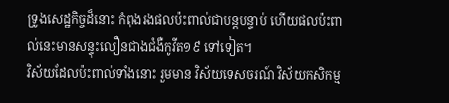ទ្រូងសេដ្ឋកិច្ចដ៏នោះ កំពុងរងផលប៉ះពាល់ជាបន្តបន្ទាប់ ហើយផលប៉ះពាល់នេះមានសន្ទុះលឿនជាងជំងឺកូវីត១៩ ទៅទៀត។
វិស័យដែលប៉ះពាល់ទាំងនោះ រួមមាន វិស័យទេសចរណ៍ វិស័យកសិកម្ម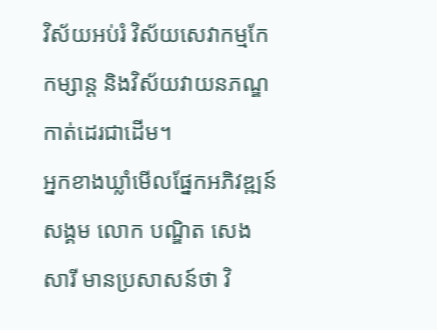វិស័យអប់រំ វិស័យសេវាកម្មកែកម្សាន្ត និងវិស័យវាយនភណ្ឌកាត់ដេរជាដើម។
អ្នកខាងឃ្លាំមើលផ្នែកអភិវឌ្ឍន៍សង្គម លោក បណ្ឌិត សេង សារី មានប្រសាសន៍ថា វិ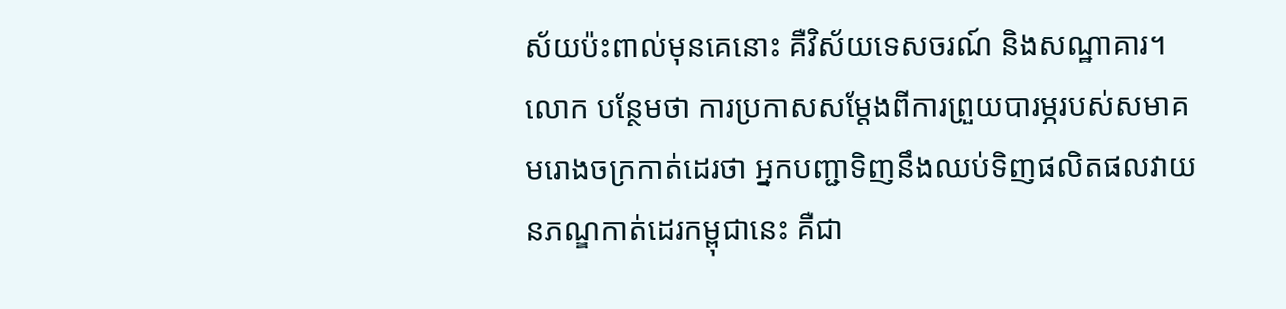ស័យប៉ះពាល់មុនគេនោះ គឺវិស័យទេសចរណ៍ និងសណ្ឋាគារ។ លោក បន្ថែមថា ការប្រកាសសម្ដែងពីការព្រួយបារម្ភរបស់សមាគមរោងចក្រកាត់ដេរថា អ្នកបញ្ជាទិញនឹងឈប់ទិញផលិតផលវាយនភណ្ឌកាត់ដេរកម្ពុជានេះ គឺជា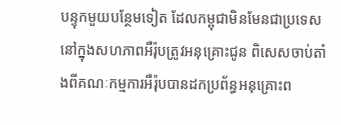បន្ទុកមួយបន្ថែមទៀត ដែលកម្ពុជាមិនមែនជាប្រទេសនៅក្នុងសហភាពអឺរ៉ុបត្រូវអនុគ្រោះជូន ពិសេសចាប់តាំងពីគណៈកម្មការអឺរ៉ុបបានដកប្រព័ន្ធអនុគ្រោះព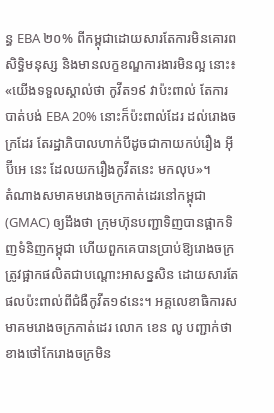ន្ធ EBA ២០% ពីកម្ពុជាដោយសារតែការមិនគោរពសិទ្ធិមនុស្ស និងមានលក្ខខណ្ឌការងារមិនល្អ នោះ៖ «យើងទទួលស្គាល់ថា កូវីត១៩ វាប៉ះពាល់ តែការបាត់បង់ EBA 20% នោះក៏ប៉ះពាល់ដែរ ដល់រោងចក្រដែរ តែរដ្ឋាភិបាលហាក់បីដូចជាកាយកប់រឿង អ៊ីប៊ីអេ នេះ ដែលយករឿងកូវីតនេះ មកលុប»។
តំណាងសមាគមរោងចក្រកាត់ដេរនៅកម្ពុជា (GMAC) ឲ្យដឹងថា ក្រុមហ៊ុនបញ្ជាទិញបានផ្អាកទិញទំនិញកម្ពុជា ហើយពួកគេបានប្រាប់ឱ្យរោងចក្រត្រូវផ្អាកផលិតជាបណ្ដោះអាសន្នសិន ដោយសារតែផលប៉ះពាល់ពីជំងឺកូវីត១៩នេះ។ អគ្គលេខាធិការសមាគមរោងចក្រកាត់ដេរ លោក ខេន លូ បញ្ជាក់ថា ខាងថៅកែរោងចក្រមិន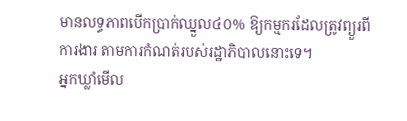មានលទ្ធភាពបើកប្រាក់ឈ្នួល៤០% ឱ្យកម្មករដែលត្រូវព្យួរពីការងារ តាមការកំណត់របស់រដ្ឋាភិបាលនោះទេ។
អ្នកឃ្លាំមើល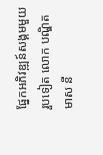ផ្នែកអភិវឌ្ឍន៍សង្គមមួយរួបទៀត លោក បណ្ឌិត មាស នី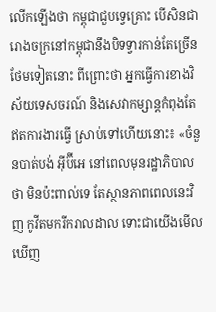លើកឡើងថា កម្ពុជាជួបទ្វេគ្រោះ បើសិនជារោងចក្រនៅកម្ពុជានឹងបិទទ្វារកាន់តែច្រើនថែមទៀតនោះ ពីព្រោះថា អ្នកធ្វើការខាងវិស័យទេសចរណ៍ និងសេវាកម្សាន្តកំពុងតែឥតការងារធ្វើ ស្រាប់ទៅហើយនោះ៖ «ចំនួនបាត់បង់ អ៊ីប៊ីអេ នៅពេលមុនរដ្ឋាភិបាលថា មិនប៉ះពាល់ទេ តែស្ថានភាពពេលនេះវិញ កូវីតមករីករាលដាល ទោះជាយើងមើលឃើញ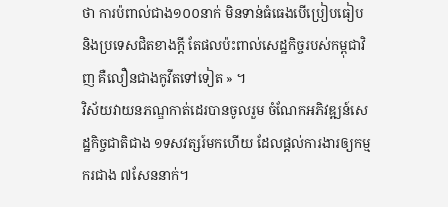ថា ការប៉ពាល់ជាង១០០នាក់ មិនទាន់ធំធេងបើប្រៀបធៀប និងប្រទេសជិតខាងក្ដី តែផលប៉ះពាល់សេដ្ឋកិច្ចរបស់កម្ពុជាវិញ គឺលឿនជាងកូវីតទៅទៀត » ។
វិស័យវាយនភណ្ឌកាត់ដេរបានចូលរួម ចំណែកអភិវឌ្ឍន៍សេដ្ឋកិច្ចជាតិជាង ១ទសវត្សរ៍មកហើយ ដែលផ្ដល់ការងារឲ្យកម្មករជាង ៧សែននាក់។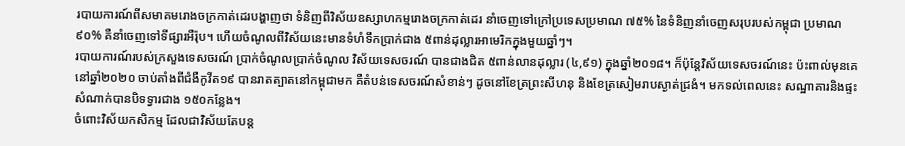របាយការណ៍ពីសមាគមរោងចក្រកាត់ដេរបង្ហាញថា ទំនិញពីវិស័យឧស្សាហកម្មរោងចក្រកាត់ដេរ នាំចេញទៅក្រៅប្រទេសប្រមាណ ៧៥% នៃទំនិញនាំចេញសរុបរបស់កម្ពុជា ប្រមាណ ៩០% គឺនាំចេញទៅទីផ្សារអឺរ៉ុប។ ហើយចំណូលពីវិស័យនេះមានទំហំទឹកប្រាក់ជាង ៥ពាន់ដុល្លារអាមេរិកក្នុងមួយឆ្នាំៗ។
របាយការណ៍របស់ក្រសួងទេសចរណ៍ ប្រាក់ចំណូលប្រាក់ចំណូល វិស័យទេសចរណ៍ បានជាងជិត ៥ពាន់លានដុល្លារ (៤,៩១) ក្នុងឆ្នាំ២០១៨។ ក៏ប៉ុន្តែវិស័យទេសចរណ៍នេះ ប៉ះពាល់មុនគេនៅឆ្នាំ២០២០ ចាប់តាំងពីជំងឺកូវីត១៩ បានរាតត្បាតនៅកម្ពុជាមក គឺតំបន់ទេសចរណ៍សំខាន់ៗ ដូចនៅខែត្រព្រះសីហនុ និងខែត្រសៀមរាបស្ងាត់ជ្រងំ។ មកទល់ពេលនេះ សណ្ឋាគារនិងផ្ទះសំណាក់បានបិទទ្វារជាង ១៥០កន្លែង។
ចំពោះវិស័យកសិកម្ម ដែលជាវិស័យតែបន្ត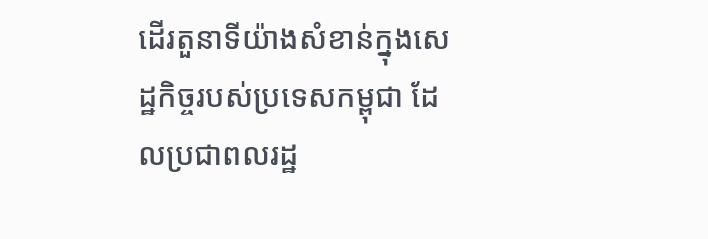ដើរតួនាទីយ៉ាងសំខាន់ក្នុងសេដ្ឋកិច្ចរបស់ប្រទេសកម្ពុជា ដែលប្រជាពលរដ្ឋ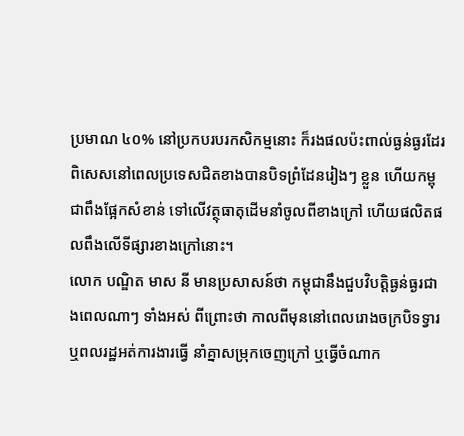ប្រមាណ ៤០% នៅប្រកបរបរកសិកម្មនោះ ក៏រងផលប៉ះពាល់ធ្ងន់ធ្ងរដែរ ពិសេសនៅពេលប្រទេសជិតខាងបានបិទព្រំដែនរៀងៗ ខ្លួន ហើយកម្ពុជាពឹងផ្អែកសំខាន់ ទៅលើវត្ថុធាតុដើមនាំចូលពីខាងក្រៅ ហើយផលិតផលពឹងលើទីផ្សារខាងក្រៅនោះ។
លោក បណ្ឌិត មាស នី មានប្រសាសន៍ថា កម្ពុជានឹងជួបវិបត្តិធ្ងន់ធ្ងរជាងពេលណាៗ ទាំងអស់ ពីព្រោះថា កាលពីមុននៅពេលរោងចក្របិទទ្វារ ឬពលរដ្ឋអត់ការងារធ្វើ នាំគ្នាសម្រុកចេញក្រៅ ឬធ្វើចំណាក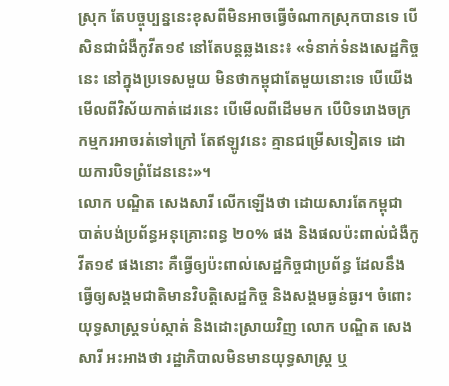ស្រុក តែបច្ចុប្បន្ននេះខុសពីមិនអាចធ្វើចំណាកស្រុកបានទេ បើសិនជាជំងឺកូវីត១៩ នៅតែបន្តឆ្លងនេះ៖ «ទំនាក់ទំនងសេដ្ឋកិច្ចនេះ នៅក្នុងប្រទេសមួយ មិនថាកម្ពុជាតែមួយនោះទេ បើយើងមើលពីវិស័យកាត់ដេរនេះ បើមើលពីដើមមក បើបិទរោងចក្រកម្មករអាចរត់ទៅក្រៅ តែឥឡូវនេះ គ្មានជម្រើសទៀតទេ ដោយការបិទព្រំដែននេះ»។
លោក បណ្ឌិត សេងសារី លើកឡើងថា ដោយសារតែកម្ពុជា បាត់បង់ប្រព័ន្ធអនុគ្រោះពន្ធ ២០% ផង និងផលប៉ះពាល់ជំងឺកូវីត១៩ ផងនោះ គឺធ្វើឲ្យប៉ះពាល់សេដ្ឋកិច្ចជាប្រព័ន្ធ ដែលនឹងធ្វើឲ្យសង្គមជាតិមានវិបត្តិសេដ្ឋកិច្ច និងសង្គមធ្ងន់ធ្ងរ។ ចំពោះយុទ្ធសាស្ត្រទប់ស្កាត់ និងដោះស្រាយវិញ លោក បណ្ឌិត សេង សារី អះអាងថា រដ្ឋាភិបាលមិនមានយុទ្ធសាស្ត្រ ឬ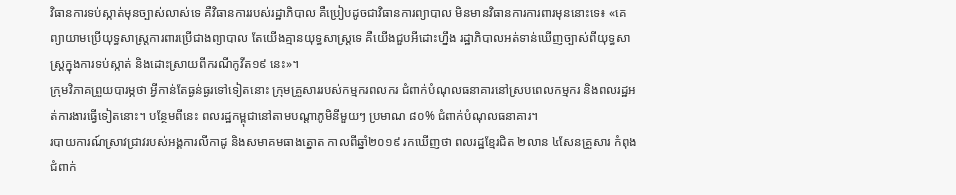វិធានការទប់ស្កាត់មុនច្បាស់លាស់ទេ គឺវិធានការរបស់រដ្ឋាភិបាល គឺប្រៀបដូចជាវិធានការព្យាបាល មិនមានវិធានការការពារមុននោះទេ៖ «គេព្យាយាមប្រើយុទ្ធសាស្ត្រការពារប្រើជាងព្យាបាល តែយើងគ្មានយុទ្ធសាស្ត្រទេ គឺយើងជួបអីដោះហ្នឹង រដ្ឋាភិបាលអត់ទាន់ឃើញច្បាស់ពីយុទ្ធសាស្ត្រក្នុងការទប់ស្កាត់ និងដោះស្រាយពីករណីកូវីត១៩ នេះ»។
ក្រុមវិភាគព្រួយបារម្ភថា អ្វីកាន់តែធ្ងន់ធ្ងរទៅទៀតនោះ ក្រុមគ្រួសាររបស់កម្មករពលករ ជំពាក់បំណុលធនាគារនៅស្របពេលកម្មករ និងពលរដ្ឋអត់ការងារធ្វើទៀតនោះ។ បន្ថែមពីនេះ ពលរដ្ឋកម្ពុជានៅតាមបណ្ដាភូមិនីមួយៗ ប្រមាណ ៨០% ជំពាក់បំណុលធនាគារ។
របាយការណ៍ស្រាវជ្រាវរបស់អង្គការលីកាដូ និងសមាគមធាងត្នោត កាលពីឆ្នាំ២០១៩ រកឃើញថា ពលរដ្ឋខ្មែរជិត ២លាន ៤សែនគ្រួសារ កំពុងជំពាក់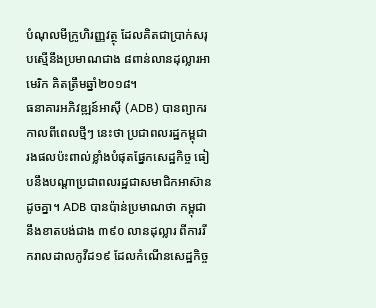បំណុលមីក្រូហិរញ្ញវត្ថុ ដែលគិតជាប្រាក់សរុបស្មើនឹងប្រមាណជាង ៨ពាន់លានដុល្លារអាមេរិក គិតត្រឹមឆ្នាំ២០១៨។
ធនាគារអភិវឌ្ឍន៍អាស៊ី (ADB) បានព្យាករកាលពីពេលថ្មីៗ នេះថា ប្រជាពលរដ្ឋកម្ពុជា រងផលប៉ះពាល់ខ្លាំងបំផុតផ្នែកសេដ្ឋកិច្ច ធៀបនឹងបណ្ដាប្រជាពលរដ្ឋជាសមាជិកអាស៊ានដូចគ្នា។ ADB បានប៉ាន់ប្រមាណថា កម្ពុជានឹងខាតបង់ជាង ៣៩០ លានដុល្លារ ពីការរីករាលដាលកូវីដ១៩ ដែលកំណើនសេដ្ឋកិច្ច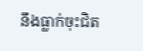នឹងធ្លាក់ចុះជិត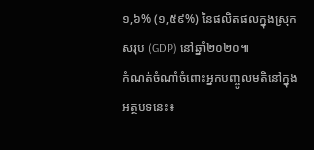១,៦% (១,៥៩%) នៃផលិតផលក្នុងស្រុកសរុប (GDP) នៅឆ្នាំ២០២០៕
កំណត់ចំណាំចំពោះអ្នកបញ្ចូលមតិនៅក្នុងអត្ថបទនេះ៖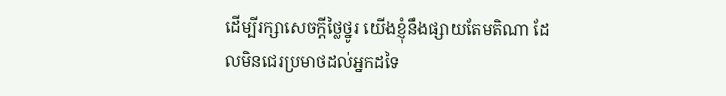ដើម្បីរក្សាសេចក្ដីថ្លៃថ្នូរ យើងខ្ញុំនឹងផ្សាយតែមតិណា ដែលមិនជេរប្រមាថដល់អ្នកដទៃ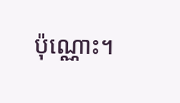ប៉ុណ្ណោះ។